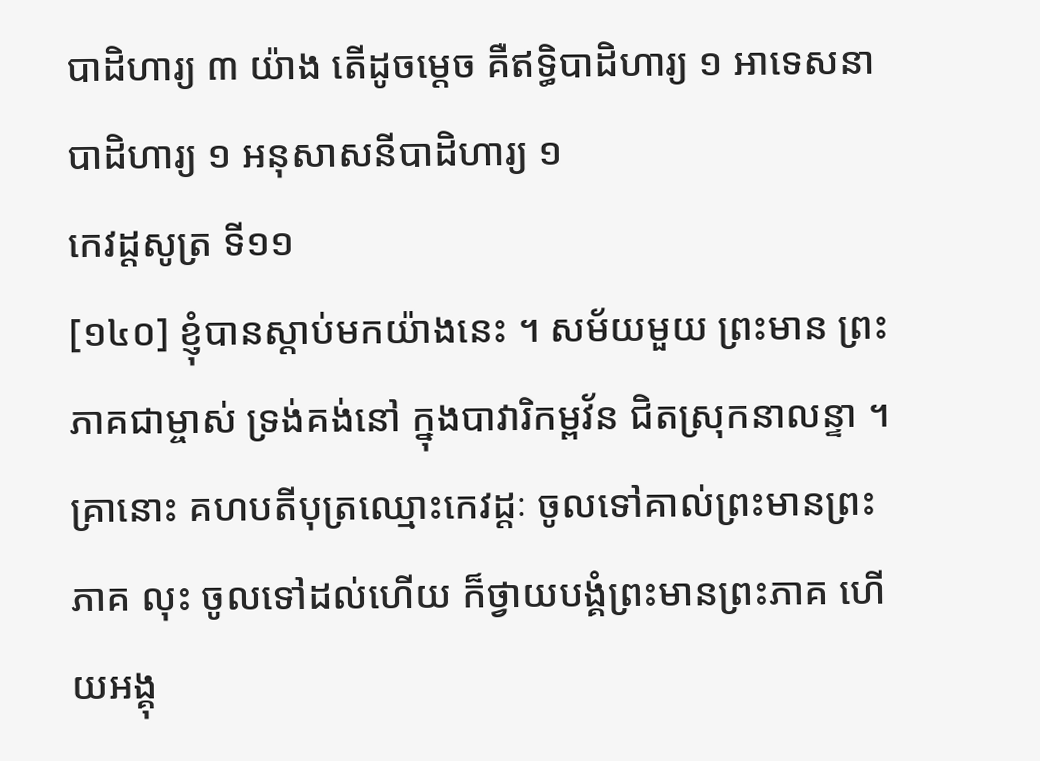បាដិហារ្យ ៣ យ៉ាង តើដូចម្តេច គឺឥទ្ធិបាដិហារ្យ ១ អាទេសនាបាដិហារ្យ ១ អនុសាសនីបាដិហារ្យ ១
កេវដ្តសូត្រ ទី១១
[១៤០] ខ្ញុំបានស្តាប់មកយ៉ាងនេះ ។ សម័យមួយ ព្រះមាន ព្រះភាគជាម្ចាស់ ទ្រង់គង់នៅ ក្នុងបាវារិកម្ពវ័ន ជិតស្រុកនាលន្ទា ។ គ្រានោះ គហបតីបុត្រឈ្មោះកេវដ្តៈ ចូលទៅគាល់ព្រះមានព្រះភាគ លុះ ចូលទៅដល់ហើយ ក៏ថ្វាយបង្គំព្រះមានព្រះភាគ ហើយអង្គុ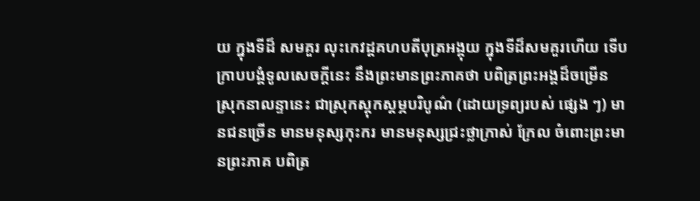យ ក្នុងទីដ៏ សមគួរ លុះកេវដ្តគហបតីបុត្រអង្គុយ ក្នុងទីដ៏សមគួរហើយ ទើប ក្រាបបង្គំទូលសេចក្តីនេះ នឹងព្រះមានព្រះភាគថា បពិត្រព្រះអង្គដ៏ចម្រើន ស្រុកនាលន្ទានេះ ជាស្រុកស្តុកស្តម្ភបរិបូណ៌ (ដោយទ្រព្យរបស់ ផ្សេង ៗ) មានជនច្រើន មានមនុស្សកុះករ មានមនុស្សជ្រះថ្លាក្រាស់ ក្រែល ចំពោះព្រះមានព្រះភាគ បពិត្រ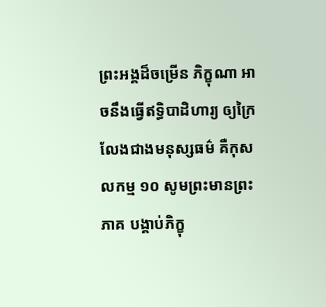ព្រះអង្គដ៏ចម្រើន ភិក្ខុណា អាចនឹងធ្វើឥទ្ធិបាដិហារ្យ ឲ្យក្រៃលែងជាងមនុស្សធម៌ គឺកុសលកម្ម ១០ សូមព្រះមានព្រះភាគ បង្គាប់ភិក្ខុ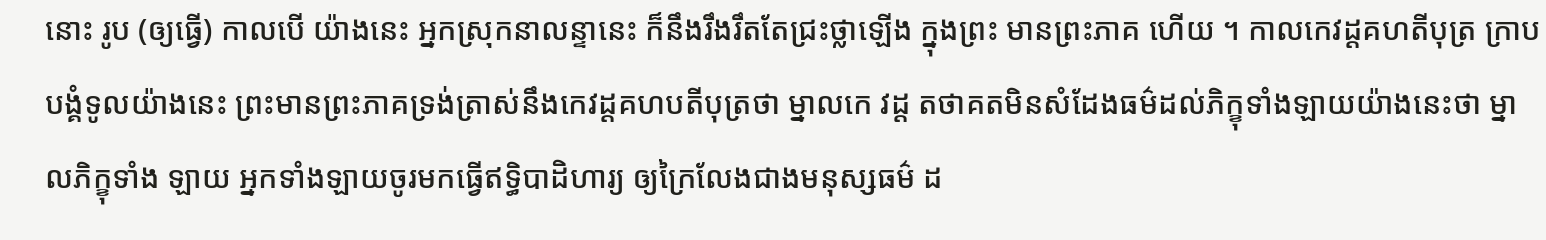នោះ រូប (ឲ្យធ្វើ) កាលបើ យ៉ាងនេះ អ្នកស្រុកនាលន្ទានេះ ក៏នឹងរឹងរឹតតែជ្រះថ្លាឡើង ក្នុងព្រះ មានព្រះភាគ ហើយ ។ កាលកេវដ្ដគហតីបុត្រ ក្រាបបង្គំទូលយ៉ាងនេះ ព្រះមានព្រះភាគទ្រង់ត្រាស់នឹងកេវដ្ដគហបតីបុត្រថា ម្នាលកេ វដ្ត តថាគតមិនសំដែងធម៌ដល់ភិក្ខុទាំងឡាយយ៉ាងនេះថា ម្នាលភិក្ខុទាំង ឡាយ អ្នកទាំងឡាយចូរមកធ្វើឥទ្ធិបាដិហារ្យ ឲ្យក្រៃលែងជាងមនុស្សធម៌ ដ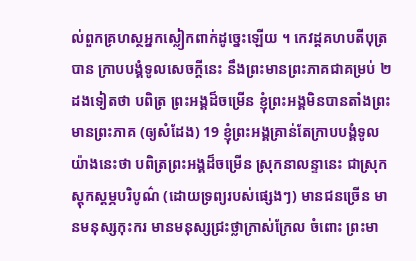ល់ពួកគ្រហស្ថអ្នកស្លៀកពាក់ដូច្នេះឡើយ ។ កេវដ្ដគហបតីបុត្របាន ក្រាបបង្គំទូលសេចក្តីនេះ នឹងព្រះមានព្រះភាគជាគម្រប់ ២ ដងទៀតថា បពិត្រ ព្រះអង្គដ៏ចម្រើន ខ្ញុំព្រះអង្គមិនបានតាំងព្រះមានព្រះភាគ (ឲ្យសំដែង) 19 ខ្ញុំព្រះអង្គគ្រាន់តែក្រាបបង្គំទូលយ៉ាងនេះថា បពិត្រព្រះអង្គដ៏ចម្រើន ស្រុកនាលន្ទានេះ ជាស្រុកស្តុកស្តម្ភបរិបូណ៌ (ដោយទ្រព្យរបស់ផ្សេងៗ) មានជនច្រើន មានមនុស្សកុះករ មានមនុស្សជ្រះថ្លាក្រាស់ក្រែល ចំពោះ ព្រះមា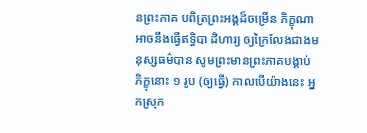នព្រះភាគ បពិត្រព្រះអង្គដ៏ចម្រើន ភិក្ខុណាអាចនឹងធ្វើឥទ្ធិបា ដិហារ្យ ឲ្យក្រៃលែងជាងមនុស្សធម៌បាន សូមព្រះមានព្រះភាគបង្គាប់ ភិក្ខុនោះ ១ រូប (ឲ្យធ្វើ) កាលបើយ៉ាងនេះ អ្នកស្រុក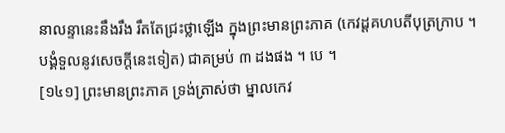នាលន្ទានេះនឹងរឹង រឹតតែជ្រះថ្លាឡើង ក្នុងព្រះមានព្រះភាគ (កេវដ្ដគហបតីបុត្រក្រាប ។ បង្គំទួលនូវសេចក្តីនេះទៀត) ជាគម្រប់ ៣ ដងផង ។ បេ ។
[១៤១] ព្រះមានព្រះភាគ ទ្រង់ត្រាស់ថា ម្នាលកេវ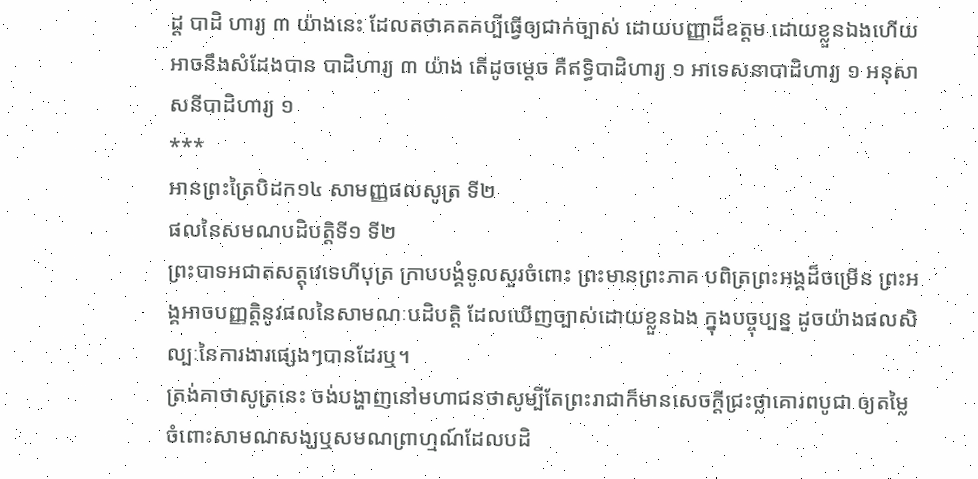ដ្ត បាដិ ហារ្យ ៣ យ៉ាងនេះ ដែលតថាគតគប្បីធ្វើឲ្យជាក់ច្បាស់ ដោយបញ្ញាដ៏ឧត្តម ដោយខ្លួនឯងហើយ អាចនឹងសំដែងបាន បាដិហារ្យ ៣ យ៉ាង តើដូចម្តេច គឺឥទ្ធិបាដិហារ្យ ១ អាទេសនាបាដិហារ្យ ១ អនុសាសនីបាដិហារ្យ ១
***
អានព្រះត្រៃបិដក១៤ សាមញ្ញផលសូត្រ ទី២
ផលនៃសមណបដិបត្តិទី១ ទី២
ព្រះបាទអជាតសត្តុវេទេហីបុត្រ ក្រាបបង្គំទូលសួរចំពោះ ព្រះមានព្រះភាគ បពិត្រព្រះអង្គដ៏ចម្រើន ព្រះអង្គអាចបញ្ញត្តិនូវផលនៃសាមណៈបដិបត្តិ ដែលឃើញច្បាស់ដោយខ្លួនឯង ក្នុងបច្ចុប្បន្ន ដូចយ៉ាងផលសិល្បៈនៃការងារផ្សេងៗបានដែរឬ។
ត្រង់គាថាសូត្រនេះ ចង់បង្ហាញនៅមហាជនថាសូម្បីតែព្រះរាជាក៏មានសេចក្តីជ្រះថ្លាគោរពបូជា ឲ្យតម្លៃ ចំពោះសាមណសង្ឃឬសមណព្រាហ្មណ៍ដែលបដិ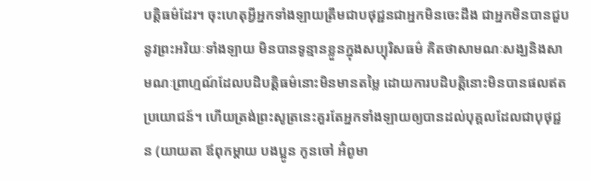បត្តិធម៌ដែរ។ ចុះហេតុអ្វីអ្នកទាំងឡាយត្រឹមជាបថុជ្ជនជាអ្នកមិនចេះដឹង ជាអ្នកមិនបានជួបនូវព្រះអរិយៈទាំងឡាយ មិនបានទូន្មានខ្លួនក្នុងសប្បុរិសធម៌ គិតថាសាមណៈសង្ឃនិងសាមណៈព្រាហ្មណ៍ដែលបដិបត្តិធម៌នោះមិនមានតម្លៃ ដោយការបដិបត្តិនោះមិនបានផលឥតប្រយោជន៍។ ហើយត្រង់ព្រះសូត្រនេះគួរតែអ្នកទាំងឡាយឲ្យបានដល់បុគ្គលដែលជាបុថុជ្ជន (យាយតា ឪពុកម្ដាយ បងប្អូន កូនចៅ អ៊ំពូមា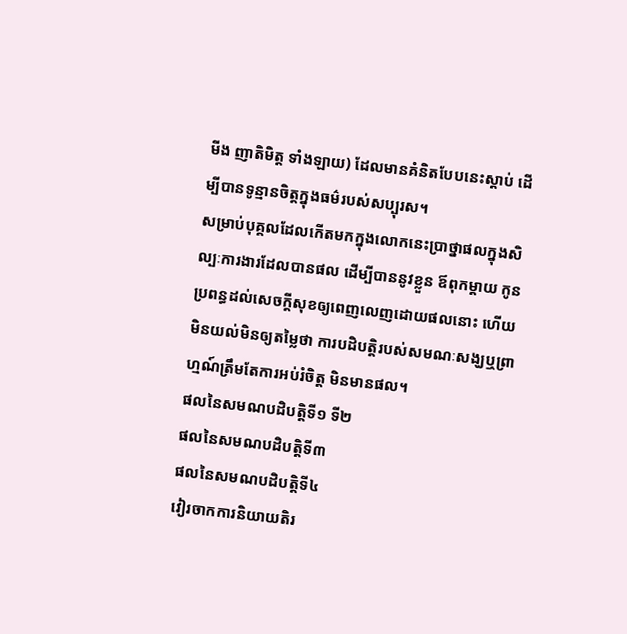មីង ញាតិមិត្ត ទាំងឡាយ) ដែលមានគំនិតបែបនេះស្ដាប់ ដើម្បីបានទូន្មានចិត្តក្នុងធម៌របស់សប្បុរស។
សម្រាប់បុគ្គលដែលកើតមកក្នុងលោកនេះប្រាថ្នាផលក្នុងសិល្បៈការងារដែលបានផល ដើម្បីបាននូវខ្លួន ឪពុកម្តាយ កូនប្រពន្ធដល់សេចក្តីសុខឲ្យពេញលេញដោយផលនោះ ហើយមិនយល់មិនឲ្យតម្លៃថា ការបដិបត្តិរបស់សមណៈសង្ឃឬព្រាហ្មណ៍ត្រឹមតែការអប់រំចិត្ត មិនមានផល។
ផលនៃសមណបដិបត្តិទី១ ទី២
ផលនៃសមណបដិបត្តិទី៣
ផលនៃសមណបដិបត្តិទី៤
វៀរចាកការនិយាយតិរ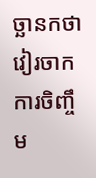ច្ឆានកថា
វៀរចាកការចិញ្ចឹម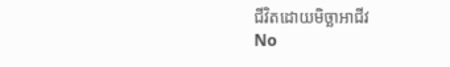ជីវិតដោយមិច្ឆាអាជីវ
No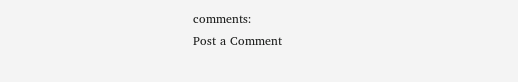comments:
Post a Comment